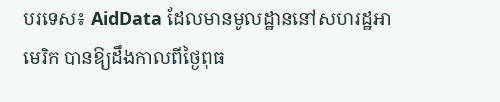បរទេស៖ AidData ដែលមានមូលដ្ឋាននៅសហរដ្ឋអាមេរិក បានឱ្យដឹងកាលពីថ្ងៃពុធ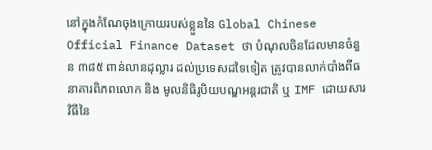នៅក្នុងកំណែចុងក្រោយរបស់ខ្លួននៃ Global Chinese Official Finance Dataset ថា បំណុលចិនដែលមានចំនួន ៣៨៥ ពាន់លានដុល្លារ ដល់ប្រទេសដទៃទៀត ត្រូវបានលាក់បាំងពីធនាគារពិភពលោក និង មូលនិធិរូបិយបណ្ឌអន្តរជាតិ ឬ IMF ដោយសារវិធីនៃ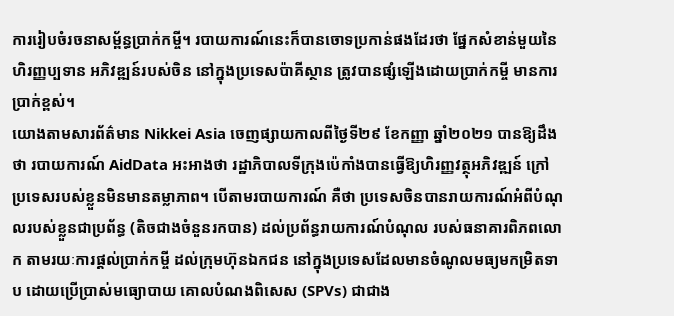ការរៀបចំរចនាសម្ព័ន្ធប្រាក់កម្ចី។ របាយការណ៍នេះក៏បានចោទប្រកាន់ផងដែរថា ផ្នែកសំខាន់មួយនៃហិរញ្ញប្បទាន អភិវឌ្ឍន៍របស់ចិន នៅក្នុងប្រទេសប៉ាគីស្ថាន ត្រូវបានផ្សំឡើងដោយប្រាក់កម្ចី មានការប្រាក់ខ្ពស់។
យោងតាមសារព័ត៌មាន Nikkei Asia ចេញផ្សាយកាលពីថ្ងៃទី២៩ ខែកញ្ញា ឆ្នាំ២០២១ បានឱ្យដឹងថា របាយការណ៍ AidData អះអាងថា រដ្ឋាភិបាលទីក្រុងប៉េកាំងបានធ្វើឱ្យហិរញ្ញវត្ថុអភិវឌ្ឍន៍ ក្រៅប្រទេសរបស់ខ្លួនមិនមានតម្លាភាព។ បើតាមរបាយការណ៍ គឺថា ប្រទេសចិនបានរាយការណ៍អំពីបំណុលរបស់ខ្លួនជាប្រព័ន្ធ (តិចជាងចំនួនរកបាន) ដល់ប្រព័ន្ធរាយការណ៍បំណុល របស់ធនាគារពិភពលោក តាមរយៈការផ្តល់ប្រាក់កម្ចី ដល់ក្រុមហ៊ុនឯកជន នៅក្នុងប្រទេសដែលមានចំណូលមធ្យមកម្រិតទាប ដោយប្រើប្រាស់មធ្យោបាយ គោលបំណងពិសេស (SPVs) ជាជាង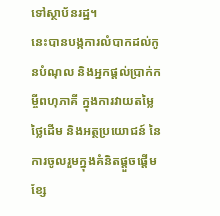ទៅស្ថាប័នរដ្ឋ។
នេះបានបង្កការលំបាកដល់កូនបំណុល និងអ្នកផ្តល់ប្រាក់កម្ចីពហុភាគី ក្នុងការវាយតម្លៃថ្លៃដើម និងអត្ថប្រយោជន៍ នៃការចូលរួមក្នុងគំនិតផ្តួចផ្តើមខ្សែ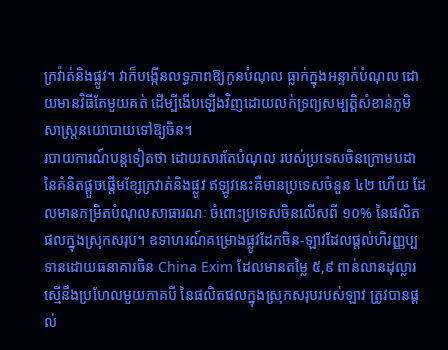ក្រវ៉ាត់និងផ្លូវ។ វាក៏បង្កើនលទ្ធភាពឱ្យកូនបំណុល ធ្លាក់ក្នុងអន្ទាក់បំណុល ដោយមានវិធីតែមួយគត់ ដើម្បីងើបឡើងវិញដោយលក់ទ្រព្យសម្បត្តិសំខាន់ភូមិសាស្ត្រនយោបាយទៅឱ្យចិន។
របាយការណ៍បន្តទៀតថា ដោយសារតែបំណុល របស់ប្រទេសចិនក្រោមបដា នៃគំនិតផ្តួចផ្តើមខ្សែក្រវាត់និងផ្លូវ ឥឡូវនេះគឺមានប្រទេសចំនួន ៤២ ហើយ ដែលមានកម្រិតបំណុលសាធារណៈ ចំពោះប្រទេសចិនលើសពី ១០% នៃផលិតផលក្នុងស្រុកសរុប។ ឧទាហរណ៍គម្រោងផ្លូវដែកចិន-ឡាវដែលផ្តល់ហិរញ្ញប្បទានដោយធនាគារចិន China Exim ដែលមានតម្លៃ ៥,៩ ពាន់លានដុល្លារ ស្មើនឹងប្រហែលមួយភាគបី នៃផលិតផលក្នុងស្រុកសរុបរបស់ឡាវ ត្រូវបានផ្តល់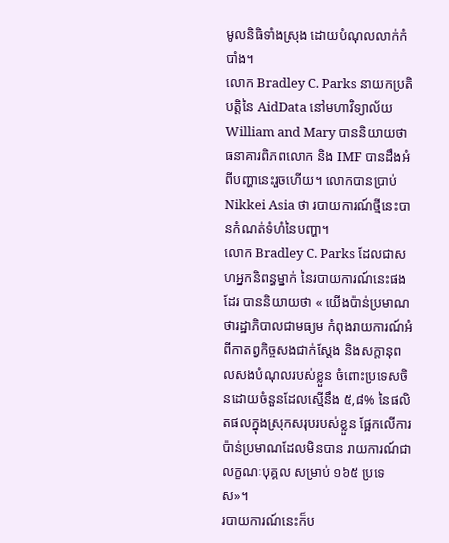មូលនិធិទាំងស្រុង ដោយបំណុលលាក់កំបាំង។
លោក Bradley C. Parks នាយកប្រតិបត្តិនៃ AidData នៅមហាវិទ្យាល័យ William and Mary បាននិយាយថា ធនាគារពិភពលោក និង IMF បានដឹងអំពីបញ្ហានេះរួចហើយ។ លោកបានប្រាប់ Nikkei Asia ថា របាយការណ៍ថ្មីនេះបានកំណត់ទំហំនៃបញ្ហា។
លោក Bradley C. Parks ដែលជាសហអ្នកនិពន្ធម្នាក់ នៃរបាយការណ៍នេះផងដែរ បាននិយាយថា « យើងប៉ាន់ប្រមាណថារដ្ឋាភិបាលជាមធ្យម កំពុងរាយការណ៍អំពីកាតព្វកិច្ចសងជាក់ស្តែង និងសក្តានុពលសងបំណុលរបស់ខ្លួន ចំពោះប្រទេសចិនដោយចំនួនដែលស្មើនឹង ៥,៨% នៃផលិតផលក្នុងស្រុកសរុបរបស់ខ្លួន ផ្អែកលើការប៉ាន់ប្រមាណដែលមិនបាន រាយការណ៍ជាលក្ខណៈបុគ្គល សម្រាប់ ១៦៥ ប្រទេស»។
របាយការណ៍នេះក៏ប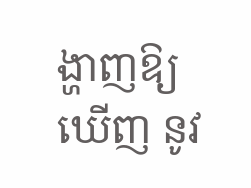ង្ហាញឱ្យឃើញ នូវ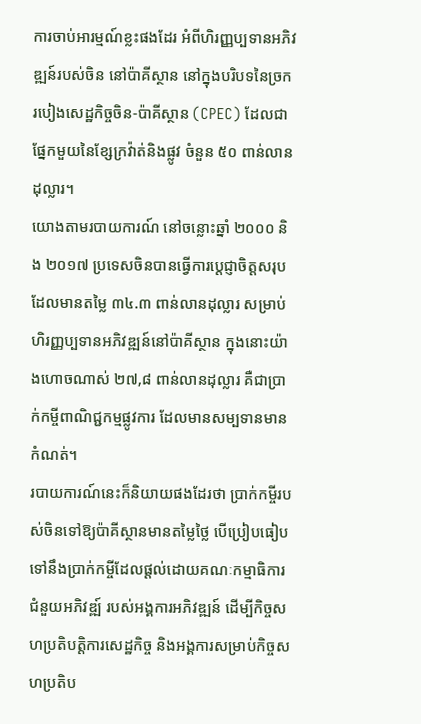ការចាប់អារម្មណ៍ខ្លះផងដែរ អំពីហិរញ្ញប្បទានអភិវឌ្ឍន៍របស់ចិន នៅប៉ាគីស្ថាន នៅក្នុងបរិបទនៃច្រករបៀងសេដ្ឋកិច្ចចិន-ប៉ាគីស្ថាន (CPEC) ដែលជាផ្នែកមួយនៃខ្សែក្រវ៉ាត់និងផ្លូវ ចំនួន ៥០ ពាន់លានដុល្លារ។
យោងតាមរបាយការណ៍ នៅចន្លោះឆ្នាំ ២០០០ និង ២០១៧ ប្រទេសចិនបានធ្វើការប្តេជ្ញាចិត្តសរុប ដែលមានតម្លៃ ៣៤.៣ ពាន់លានដុល្លារ សម្រាប់ហិរញ្ញប្បទានអភិវឌ្ឍន៍នៅប៉ាគីស្ថាន ក្នុងនោះយ៉ាងហោចណាស់ ២៧,៨ ពាន់លានដុល្លារ គឺជាប្រាក់កម្ចីពាណិជ្ជកម្មផ្លូវការ ដែលមានសម្បទានមានកំណត់។
របាយការណ៍នេះក៏និយាយផងដែរថា ប្រាក់កម្ចីរបស់ចិនទៅឱ្យប៉ាគីស្ថានមានតម្លៃថ្លៃ បើប្រៀបធៀបទៅនឹងប្រាក់កម្ចីដែលផ្តល់ដោយគណៈកម្មាធិការជំនួយអភិវឌ្ឍ៍ របស់អង្គការអភិវឌ្ឍន៍ ដើម្បីកិច្ចសហប្រតិបត្តិការសេដ្ឋកិច្ច និងអង្គការសម្រាប់កិច្ចសហប្រតិប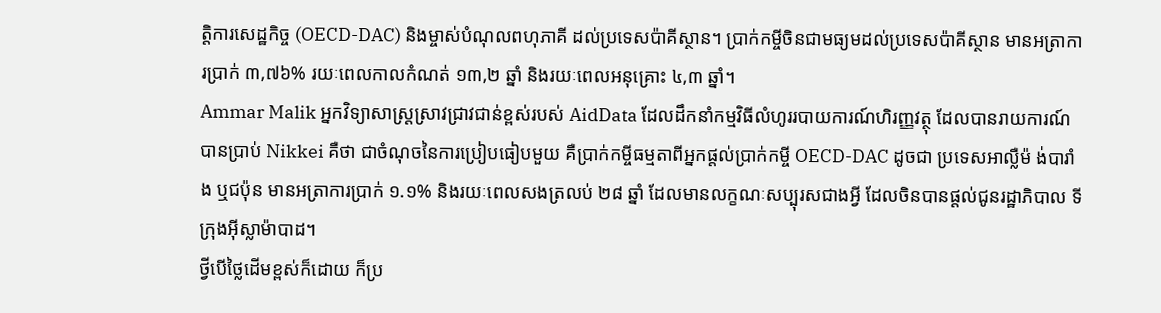ត្តិការសេដ្ឋកិច្ច (OECD-DAC) និងម្ចាស់បំណុលពហុភាគី ដល់ប្រទេសប៉ាគីស្ថាន។ ប្រាក់កម្ចីចិនជាមធ្យមដល់ប្រទេសប៉ាគីស្ថាន មានអត្រាការប្រាក់ ៣,៧៦% រយៈពេលកាលកំណត់ ១៣,២ ឆ្នាំ និងរយៈពេលអនុគ្រោះ ៤,៣ ឆ្នាំ។
Ammar Malik អ្នកវិទ្យាសាស្ត្រស្រាវជ្រាវជាន់ខ្ពស់របស់ AidData ដែលដឹកនាំកម្មវិធីលំហូររបាយការណ៍ហិរញ្ញវត្ថុ ដែលបានរាយការណ៍បានប្រាប់ Nikkei គឺថា ជាចំណុចនៃការប្រៀបធៀបមួយ គឺប្រាក់កម្ចីធម្មតាពីអ្នកផ្តល់ប្រាក់កម្ចី OECD-DAC ដូចជា ប្រទេសអាល្លឺម៉ ង់បារាំង ឬជប៉ុន មានអត្រាការប្រាក់ ១.១% និងរយៈពេលសងត្រលប់ ២៨ ឆ្នាំ ដែលមានលក្ខណៈសប្បុរសជាងអ្វី ដែលចិនបានផ្តល់ជូនរដ្ឋាភិបាល ទីក្រុងអ៊ីស្លាម៉ាបាដ។
ថ្វីបើថ្លៃដើមខ្ពស់ក៏ដោយ ក៏ប្រ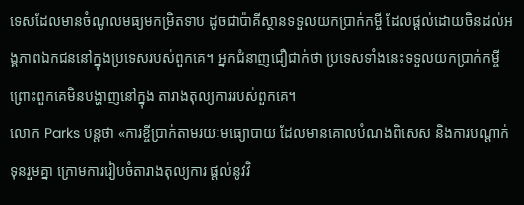ទេសដែលមានចំណូលមធ្យមកម្រិតទាប ដូចជាប៉ាគីស្ថានទទួលយកប្រាក់កម្ចី ដែលផ្តល់ដោយចិនដល់អង្គភាពឯកជននៅក្នុងប្រទេសរបស់ពួកគេ។ អ្នកជំនាញជឿជាក់ថា ប្រទេសទាំងនេះទទួលយកប្រាក់កម្ចី ព្រោះពួកគេមិនបង្ហាញនៅក្នុង តារាងតុល្យការរបស់ពួកគេ។
លោក Parks បន្តថា «ការខ្ចីប្រាក់តាមរយៈមធ្យោបាយ ដែលមានគោលបំណងពិសេស និងការបណ្តាក់ទុនរួមគ្នា ក្រោមការរៀបចំតារាងតុល្យការ ផ្តល់នូវវិ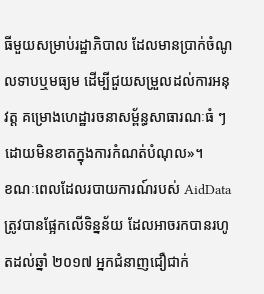ធីមួយសម្រាប់រដ្ឋាភិបាល ដែលមានប្រាក់ចំណូលទាបឬមធ្យម ដើម្បីជួយសម្រួលដល់ការអនុវត្ត គម្រោងហេដ្ឋារចនាសម្ព័ន្ធសាធារណៈធំ ៗ ដោយមិនខាតក្នុងការកំណត់បំណុល»។
ខណៈពេលដែលរបាយការណ៍របស់ AidData ត្រូវបានផ្អែកលើទិន្នន័យ ដែលអាចរកបានរហូតដល់ឆ្នាំ ២០១៧ អ្នកជំនាញជឿជាក់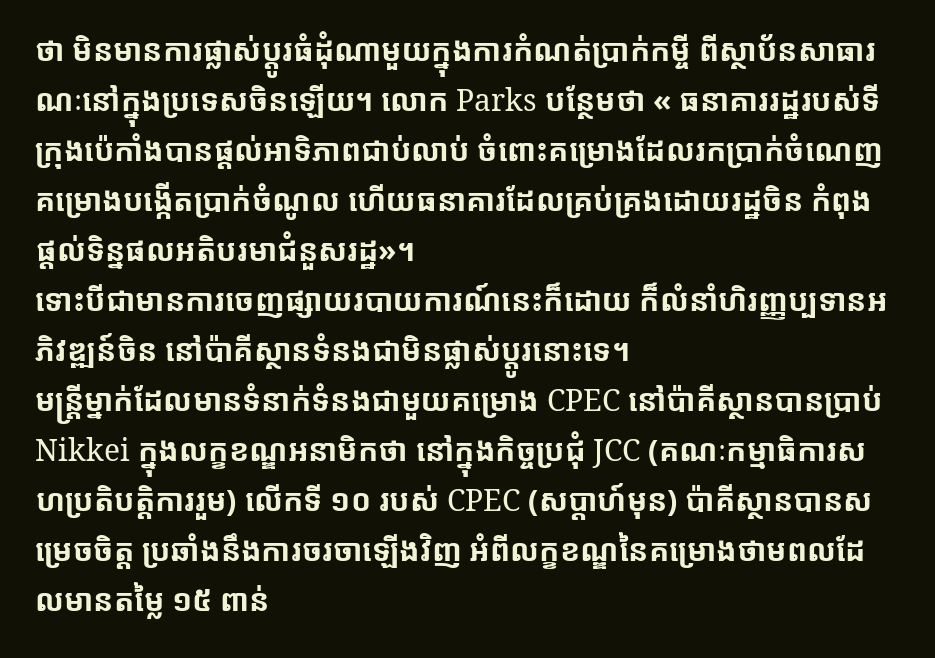ថា មិនមានការផ្លាស់ប្តូរធំដុំណាមួយក្នុងការកំណត់ប្រាក់កម្ចី ពីស្ថាប័នសាធារណៈនៅក្នុងប្រទេសចិនឡើយ។ លោក Parks បន្ថែមថា « ធនាគាររដ្ឋរបស់ទីក្រុងប៉េកាំងបានផ្តល់អាទិភាពជាប់លាប់ ចំពោះគម្រោងដែលរកប្រាក់ចំណេញ គម្រោងបង្កើតប្រាក់ចំណូល ហើយធនាគារដែលគ្រប់គ្រងដោយរដ្ឋចិន កំពុងផ្តល់ទិន្នផលអតិបរមាជំនួសរដ្ឋ»។
ទោះបីជាមានការចេញផ្សាយរបាយការណ៍នេះក៏ដោយ ក៏លំនាំហិរញ្ញប្បទានអភិវឌ្ឍន៍ចិន នៅប៉ាគីស្ថានទំនងជាមិនផ្លាស់ប្តូរនោះទេ។
មន្រ្តីម្នាក់ដែលមានទំនាក់ទំនងជាមួយគម្រោង CPEC នៅប៉ាគីស្ថានបានប្រាប់ Nikkei ក្នុងលក្ខខណ្ឌអនាមិកថា នៅក្នុងកិច្ចប្រជុំ JCC (គណៈកម្មាធិការសហប្រតិបត្តិការរួម) លើកទី ១០ របស់ CPEC (សប្តាហ៍មុន) ប៉ាគីស្ថានបានសម្រេចចិត្ត ប្រឆាំងនឹងការចរចាឡើងវិញ អំពីលក្ខខណ្ឌនៃគម្រោងថាមពលដែលមានតម្លៃ ១៥ ពាន់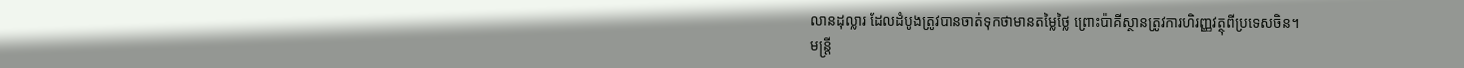លានដុល្លារ ដែលដំបូងត្រូវបានចាត់ទុកថាមានតម្លៃថ្លៃ ព្រោះប៉ាគីស្ថានត្រូវការហិរញ្ញវត្ថុពីប្រទេសចិន។
មន្ត្រី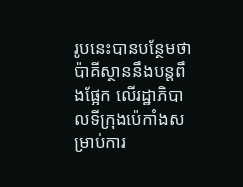រូបនេះបានបន្ថែមថា ប៉ាគីស្ថាននឹងបន្តពឹងផ្អែក លើរដ្ឋាភិបាលទីក្រុងប៉េកាំងសម្រាប់ការ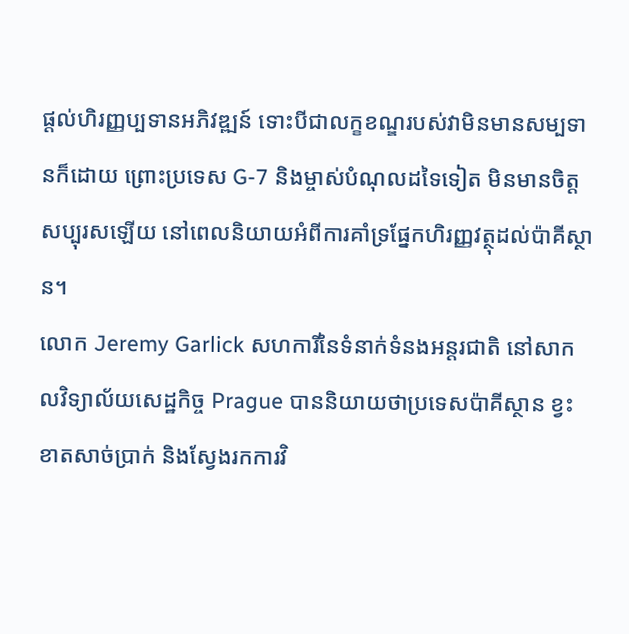ផ្តល់ហិរញ្ញប្បទានអភិវឌ្ឍន៍ ទោះបីជាលក្ខខណ្ឌរបស់វាមិនមានសម្បទានក៏ដោយ ព្រោះប្រទេស G-7 និងម្ចាស់បំណុលដទៃទៀត មិនមានចិត្តសប្បុរសឡើយ នៅពេលនិយាយអំពីការគាំទ្រផ្នែកហិរញ្ញវត្ថុដល់ប៉ាគីស្ថាន។
លោក Jeremy Garlick សហការីនៃទំនាក់ទំនងអន្តរជាតិ នៅសាកលវិទ្យាល័យសេដ្ឋកិច្ច Prague បាននិយាយថាប្រទេសប៉ាគីស្ថាន ខ្វះខាតសាច់ប្រាក់ និងស្វែងរកការវិ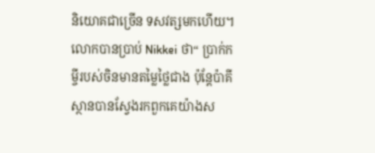និយោគជាច្រើន ទសវត្សមកហើយ។ លោកបានប្រាប់ Nikkei ថា“ ប្រាក់កម្ចីរបស់ចិនមានតម្លៃថ្លៃជាង ប៉ុន្តែប៉ាគីស្ថានបានស្វែងរកពួកគេយ៉ាងស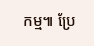កម្ម៕ ប្រែ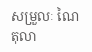សម្រួលៈ ណៃ តុលា